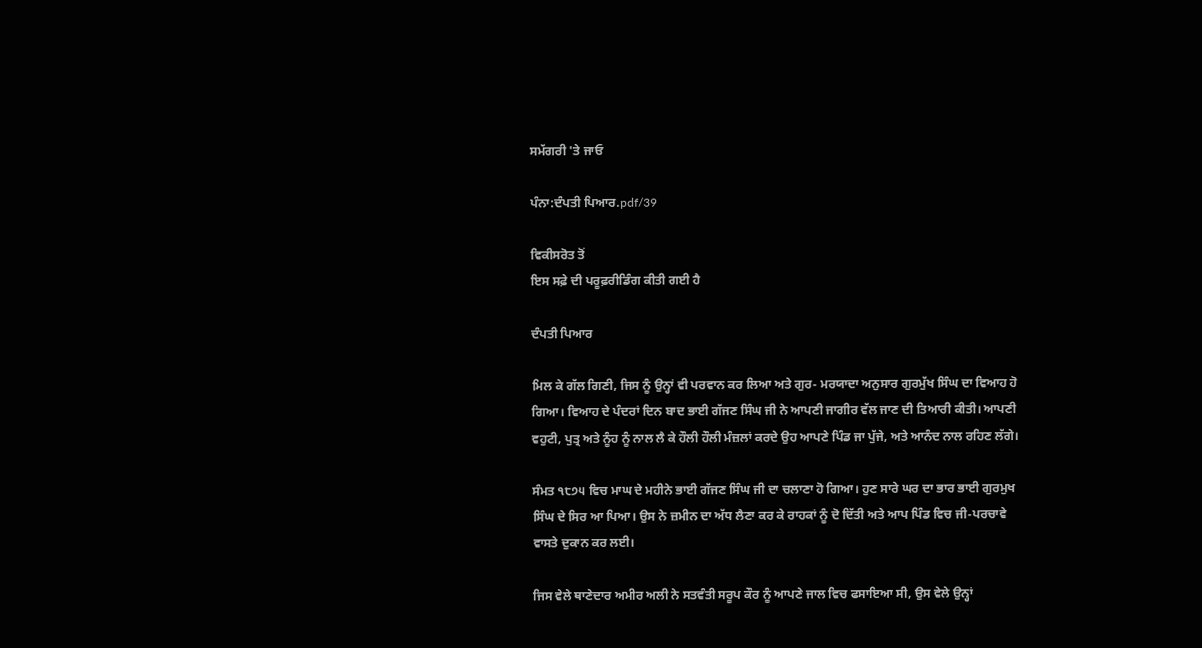ਸਮੱਗਰੀ 'ਤੇ ਜਾਓ

ਪੰਨਾ:ਦੰਪਤੀ ਪਿਆਰ.pdf/39

ਵਿਕੀਸਰੋਤ ਤੋਂ
ਇਸ ਸਫ਼ੇ ਦੀ ਪਰੂਫ਼ਰੀਡਿੰਗ ਕੀਤੀ ਗਈ ਹੈ

ਦੰਪਤੀ ਪਿਆਰ

ਮਿਲ ਕੇ ਗੱਲ ਗਿਣੀ, ਜਿਸ ਨੂੰ ਉਨ੍ਹਾਂ ਵੀ ਪਰਵਾਨ ਕਰ ਲਿਆ ਅਤੇ ਗੁਰ- ਮਰਯਾਦਾ ਅਨੁਸਾਰ ਗੁਰਮੁੱਖ ਸਿੰਘ ਦਾ ਵਿਆਹ ਹੋ ਗਿਆ। ਵਿਆਹ ਦੇ ਪੰਦਰਾਂ ਦਿਨ ਬਾਦ ਭਾਈ ਗੱਜਣ ਸਿੰਘ ਜੀ ਨੇ ਆਪਣੀ ਜਾਗੀਰ ਵੱਲ ਜਾਣ ਦੀ ਤਿਆਰੀ ਕੀਤੀ। ਆਪਣੀ ਵਹੁਟੀ, ਪੁਤ੍ਰ ਅਤੇ ਨੂੰਹ ਨੂੰ ਨਾਲ ਲੈ ਕੇ ਹੌਲੀ ਹੌਲੀ ਮੰਜ਼ਲਾਂ ਕਰਦੇ ਉਹ ਆਪਣੇ ਪਿੰਡ ਜਾ ਪੁੱਜੇ, ਅਤੇ ਆਨੰਦ ਨਾਲ ਰਹਿਣ ਲੱਗੇ।

ਸੰਮਤ ੧੮੭੫ ਵਿਚ ਮਾਘ ਦੇ ਮਹੀਨੇ ਭਾਈ ਗੱਜਣ ਸਿੰਘ ਜੀ ਦਾ ਚਲਾਣਾ ਹੋ ਗਿਆ। ਹੁਣ ਸਾਰੇ ਘਰ ਦਾ ਭਾਰ ਭਾਈ ਗੁਰਮੁਖ ਸਿੰਘ ਦੇ ਸਿਰ ਆ ਪਿਆ। ਉਸ ਨੇ ਜ਼ਮੀਨ ਦਾ ਅੱਧ ਲੈਣਾ ਕਰ ਕੇ ਰਾਹਕਾਂ ਨੂੰ ਦੋ ਦਿੱਤੀ ਅਤੇ ਆਪ ਪਿੰਡ ਵਿਚ ਜੀ-ਪਰਚਾਵੇ ਵਾਸਤੇ ਦੁਕਾਨ ਕਰ ਲਈ।

ਜਿਸ ਵੇਲੇ ਥਾਣੇਦਾਰ ਅਮੀਰ ਅਲੀ ਨੇ ਸਤਵੰਤੀ ਸਰੂਪ ਕੌਰ ਨੂੰ ਆਪਣੇ ਜਾਲ ਵਿਚ ਫਸਾਇਆ ਸੀ, ਉਸ ਵੇਲੇ ਉਨ੍ਹਾਂ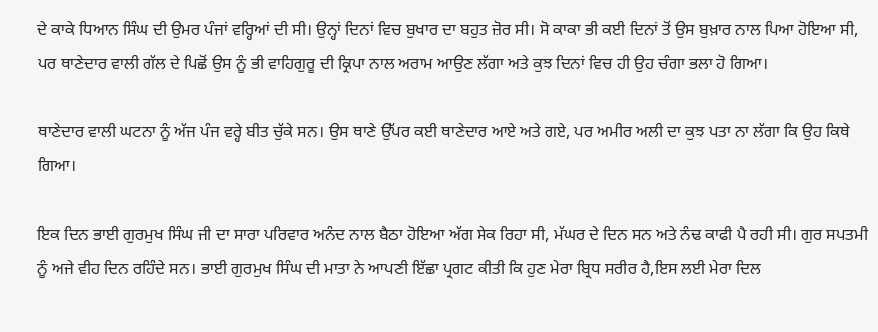ਦੇ ਕਾਕੇ ਧਿਆਨ ਸਿੰਘ ਦੀ ਉਮਰ ਪੰਜਾਂ ਵਰ੍ਹਿਆਂ ਦੀ ਸੀ। ਉਨ੍ਹਾਂ ਦਿਨਾਂ ਵਿਚ ਬੁਖਾਰ ਦਾ ਬਹੁਤ ਜ਼ੋਰ ਸੀ। ਸੋ ਕਾਕਾ ਭੀ ਕਈ ਦਿਨਾਂ ਤੋਂ ਉਸ ਬੁਖ਼ਾਰ ਨਾਲ ਪਿਆ ਹੋਇਆ ਸੀ, ਪਰ ਥਾਣੇਦਾਰ ਵਾਲੀ ਗੱਲ ਦੇ ਪਿਛੋਂ ਉਸ ਨੂੰ ਭੀ ਵਾਹਿਗੁਰੂ ਦੀ ਕ੍ਰਿਪਾ ਨਾਲ ਅਰਾਮ ਆਉਣ ਲੱਗਾ ਅਤੇ ਕੁਝ ਦਿਨਾਂ ਵਿਚ ਹੀ ਉਹ ਚੰਗਾ ਭਲਾ ਹੋ ਗਿਆ।

ਥਾਣੇਦਾਰ ਵਾਲੀ ਘਟਨਾ ਨੂੰ ਅੱਜ ਪੰਜ ਵਰ੍ਹੇ ਬੀਤ ਚੁੱਕੇ ਸਨ। ਉਸ ਥਾਣੇ ਉੱਪਰ ਕਈ ਥਾਣੇਦਾਰ ਆਏ ਅਤੇ ਗਏ, ਪਰ ਅਮੀਰ ਅਲੀ ਦਾ ਕੁਝ ਪਤਾ ਨਾ ਲੱਗਾ ਕਿ ਉਹ ਕਿਥੇ ਗਿਆ।

ਇਕ ਦਿਨ ਭਾਈ ਗੁਰਮੁਖ ਸਿੰਘ ਜੀ ਦਾ ਸਾਰਾ ਪਰਿਵਾਰ ਅਨੰਦ ਨਾਲ ਬੈਠਾ ਹੋਇਆ ਅੱਗ ਸੇਕ ਰਿਹਾ ਸੀ, ਮੱਘਰ ਦੇ ਦਿਨ ਸਨ ਅਤੇ ਨੰਢ ਕਾਫੀ ਪੈ ਰਹੀ ਸੀ। ਗੁਰ ਸਪਤਮੀ ਨੂੰ ਅਜੇ ਵੀਹ ਦਿਨ ਰਹਿੰਦੇ ਸਨ। ਭਾਈ ਗੁਰਮੁਖ ਸਿੰਘ ਦੀ ਮਾਤਾ ਨੇ ਆਪਣੀ ਇੱਛਾ ਪ੍ਰਗਟ ਕੀਤੀ ਕਿ ਹੁਣ ਮੇਰਾ ਬ੍ਰਿਧ ਸਰੀਰ ਹੈ,ਇਸ ਲਈ ਮੇਰਾ ਦਿਲ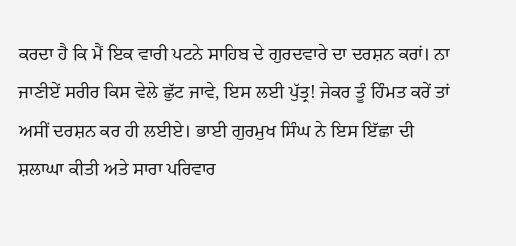ਕਰਦਾ ਹੈ ਕਿ ਮੈਂ ਇਕ ਵਾਰੀ ਪਟਨੇ ਸਾਹਿਬ ਦੇ ਗੁਰਦਵਾਰੇ ਦਾ ਦਰਸ਼ਨ ਕਰਾਂ। ਨਾ ਜਾਣੀਏਂ ਸਰੀਰ ਕਿਸ ਵੇਲੇ ਛੁੱਟ ਜਾਵੇ, ਇਸ ਲਈ ਪੁੱਤ੍ਰ! ਜੇਕਰ ਤੂੰ ਹਿੰਮਤ ਕਰੇਂ ਤਾਂ ਅਸੀਂ ਦਰਸ਼ਨ ਕਰ ਹੀ ਲਈਏ। ਭਾਈ ਗੁਰਮੁਖ ਸਿੰਘ ਨੇ ਇਸ ਇੱਛਾ ਦੀ ਸ਼ਲਾਘਾ ਕੀਤੀ ਅਤੇ ਸਾਰਾ ਪਰਿਵਾਰ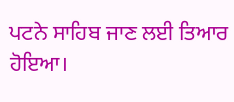ਪਟਨੇ ਸਾਹਿਬ ਜਾਣ ਲਈ ਤਿਆਰ ਹੋਇਆ।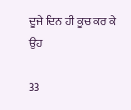ਦੂਜੇ ਦਿਨ ਹੀ ਕੂਚ ਕਰ ਕੇ ਉਹ

33